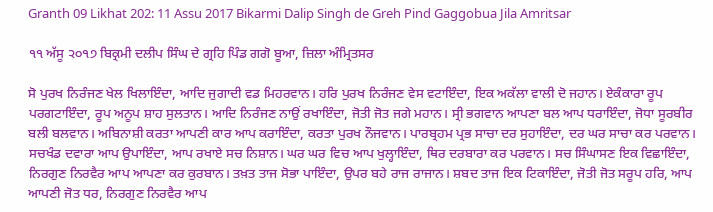Granth 09 Likhat 202: 11 Assu 2017 Bikarmi Dalip Singh de Greh Pind Gaggobua Jila Amritsar

੧੧ ਅੱਸੂ ੨੦੧੭ ਬਿਕ੍ਰਮੀ ਦਲੀਪ ਸਿੰਘ ਦੇ ਗ੍ਰਹਿ ਪਿੰਡ ਗਗੋ ਬੂਆ, ਜ਼ਿਲਾ ਅੰਮ੍ਰਿਤਸਰ

ਸੋ ਪੁਰਖ ਨਿਰੰਜਣ ਖੇਲ ਖਿਲਾਇੰਦਾ, ਆਦਿ ਜੁਗਾਦੀ ਵਡ ਮਿਹਰਵਾਨ। ਹਰਿ ਪੁਰਖ ਨਿਰੰਜਣ ਵੇਸ ਵਟਾਇੰਦਾ, ਇਕ ਅਕੱਲਾ ਵਾਲੀ ਦੋ ਜਹਾਨ। ਏਕੰਕਾਰਾ ਰੂਪ ਪਰਗਟਾਇੰਦਾ, ਰੂਪ ਅਨੂਪ ਸ਼ਾਹ ਸੁਲਤਾਨ। ਆਦਿ ਨਿਰੰਜਣ ਨਾਉਂ ਰਖਾਇੰਦਾ, ਜੋਤੀ ਜੋਤ ਜਗੇ ਮਹਾਨ। ਸ੍ਰੀ ਭਗਵਾਨ ਆਪਣਾ ਬਲ ਆਪ ਧਰਾਇੰਦਾ, ਜੋਧਾ ਸੂਰਬੀਰ ਬਲੀ ਬਲਵਾਨ। ਅਬਿਨਾਸ਼ੀ ਕਰਤਾ ਆਪਣੀ ਕਾਰ ਆਪ ਕਰਾਇੰਦਾ, ਕਰਤਾ ਪੁਰਖ ਨੌਜਵਾਨ। ਪਾਰਬ੍ਰਹਮ ਪ੍ਰਭ ਸਾਚਾ ਦਰ ਸੁਹਾਇੰਦਾ, ਦਰ ਘਰ ਸਾਚਾ ਕਰ ਪਰਵਾਨ। ਸਚਖੰਡ ਦਵਾਰਾ ਆਪ ਉਪਾਇੰਦਾ, ਆਪ ਰਖਾਏ ਸਚ ਨਿਸ਼ਾਨ। ਘਰ ਘਰ ਵਿਚ ਆਪ ਖੁਲ੍ਹਾਇੰਦਾ, ਥਿਰ ਦਰਬਾਰਾ ਕਰ ਪਰਵਾਨ। ਸਚ ਸਿੰਘਾਸਣ ਇਕ ਵਿਛਾਇੰਦਾ, ਨਿਰਗੁਣ ਨਿਰਵੈਰ ਆਪ ਆਪਣਾ ਕਰ ਕੁਰਬਾਨ। ਤਖ਼ਤ ਤਾਜ ਸੋਭਾ ਪਾਇੰਦਾ, ਉਪਰ ਬਹੇ ਰਾਜ ਰਾਜਾਨ। ਸ਼ਬਦ ਤਾਜ ਇਕ ਟਿਕਾਇੰਦਾ, ਜੋਤੀ ਜੋਤ ਸਰੂਪ ਹਰਿ, ਆਪ ਆਪਣੀ ਜੋਤ ਧਰ, ਨਿਰਗੁਣ ਨਿਰਵੈਰ ਆਪ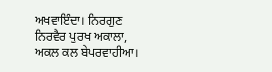ਅਖਵਾਇੰਦਾ। ਨਿਰਗੁਣ ਨਿਰਵੈਰ ਪੁਰਖ ਅਕਾਲਾ, ਅਕਲ ਕਲ ਬੇਪਰਵਾਹੀਆ।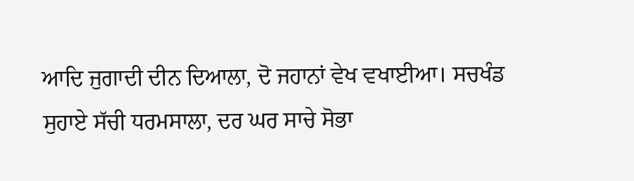ਆਦਿ ਜੁਗਾਦੀ ਦੀਨ ਦਿਆਲਾ, ਦੋ ਜਹਾਨਾਂ ਵੇਖ ਵਖਾਈਆ। ਸਚਖੰਡ ਸੁਹਾਏ ਸੱਚੀ ਧਰਮਸਾਲਾ, ਦਰ ਘਰ ਸਾਚੇ ਸੋਭਾ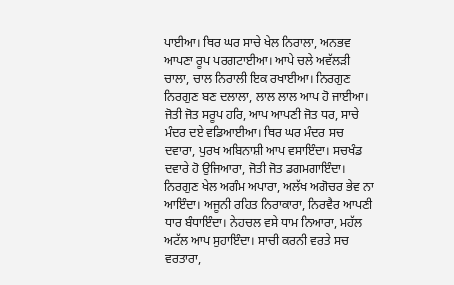ਪਾਈਆ। ਥਿਰ ਘਰ ਸਾਚੇ ਖੇਲ ਨਿਰਾਲਾ, ਅਨਭਵ ਆਪਣਾ ਰੂਪ ਪਰਗਟਾਈਆ। ਆਪੇ ਚਲੇ ਅਵੱਲੜੀ ਚਾਲਾ, ਚਾਲ ਨਿਰਾਲੀ ਇਕ ਰਖਾਈਆ। ਨਿਰਗੁਣ ਨਿਰਗੁਣ ਬਣ ਦਲਾਲਾ, ਲਾਲ ਲਾਲ ਆਪ ਹੋ ਜਾਈਆ। ਜੋਤੀ ਜੋਤ ਸਰੂਪ ਹਰਿ, ਆਪ ਆਪਣੀ ਜੋਤ ਧਰ, ਸਾਚੇ ਮੰਦਰ ਦਏ ਵਡਿਆਈਆ। ਥਿਰ ਘਰ ਮੰਦਰ ਸਚ ਦਵਾਰਾ, ਪੁਰਖ ਅਬਿਨਾਸ਼ੀ ਆਪ ਵਸਾਇੰਦਾ। ਸਚਖੰਡ ਦਵਾਰੇ ਹੋ ਉਜਿਆਰਾ, ਜੋਤੀ ਜੋਤ ਡਗਮਗਾਇੰਦਾ। ਨਿਰਗੁਣ ਖੇਲ ਅਗੰਮ ਅਪਾਰਾ, ਅਲੱਖ ਅਗੋਚਰ ਭੇਵ ਨਾ ਆਇੰਦਾ। ਅਜੂਨੀ ਰਹਿਤ ਨਿਰਾਕਾਰਾ, ਨਿਰਵੈਰ ਆਪਣੀ ਧਾਰ ਬੰਧਾਇੰਦਾ। ਨੇਹਚਲ ਵਸੇ ਧਾਮ ਨਿਆਰਾ, ਮਹੱਲ ਅਟੱਲ ਆਪ ਸੁਹਾਇੰਦਾ। ਸਾਚੀ ਕਰਨੀ ਵਰਤੇ ਸਚ ਵਰਤਾਰਾ,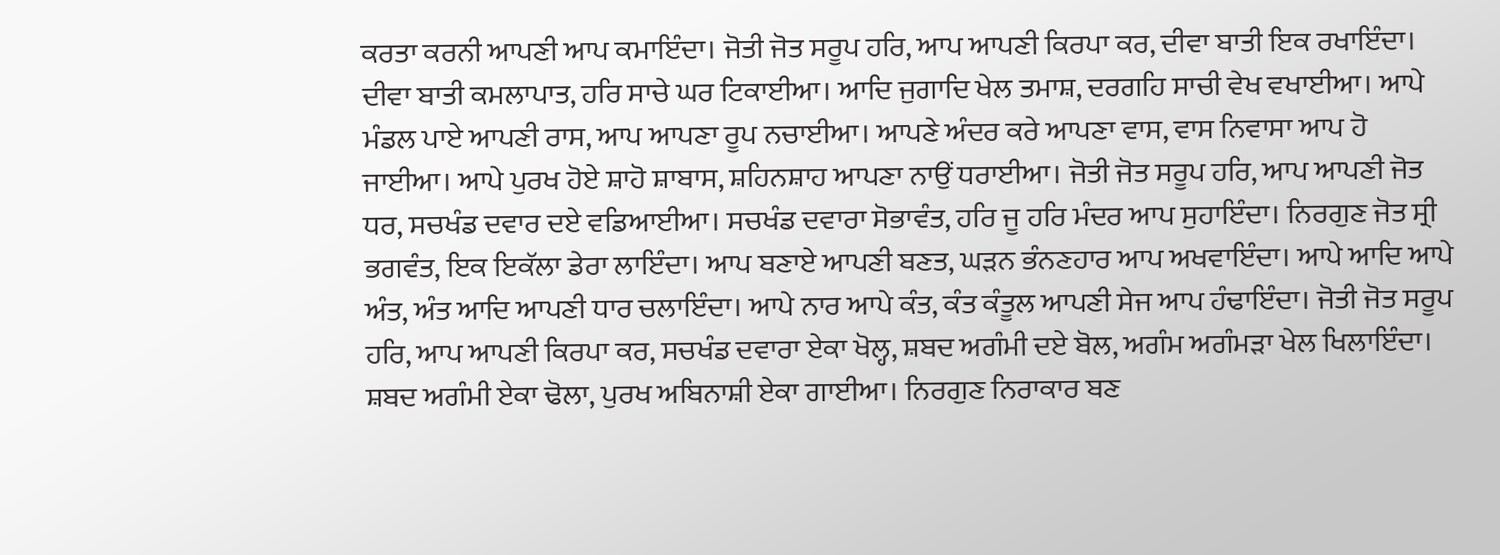ਕਰਤਾ ਕਰਨੀ ਆਪਣੀ ਆਪ ਕਮਾਇੰਦਾ। ਜੋਤੀ ਜੋਤ ਸਰੂਪ ਹਰਿ, ਆਪ ਆਪਣੀ ਕਿਰਪਾ ਕਰ, ਦੀਵਾ ਬਾਤੀ ਇਕ ਰਖਾਇੰਦਾ। ਦੀਵਾ ਬਾਤੀ ਕਮਲਾਪਾਤ, ਹਰਿ ਸਾਚੇ ਘਰ ਟਿਕਾਈਆ। ਆਦਿ ਜੁਗਾਦਿ ਖੇਲ ਤਮਾਸ਼, ਦਰਗਹਿ ਸਾਚੀ ਵੇਖ ਵਖਾਈਆ। ਆਪੇ ਮੰਡਲ ਪਾਏ ਆਪਣੀ ਰਾਸ, ਆਪ ਆਪਣਾ ਰੂਪ ਨਚਾਈਆ। ਆਪਣੇ ਅੰਦਰ ਕਰੇ ਆਪਣਾ ਵਾਸ, ਵਾਸ ਨਿਵਾਸਾ ਆਪ ਹੋ ਜਾਈਆ। ਆਪੇ ਪੁਰਖ ਹੋਏ ਸ਼ਾਹੋ ਸ਼ਾਬਾਸ, ਸ਼ਹਿਨਸ਼ਾਹ ਆਪਣਾ ਨਾਉਂ ਧਰਾਈਆ। ਜੋਤੀ ਜੋਤ ਸਰੂਪ ਹਰਿ, ਆਪ ਆਪਣੀ ਜੋਤ ਧਰ, ਸਚਖੰਡ ਦਵਾਰ ਦਏ ਵਡਿਆਈਆ। ਸਚਖੰਡ ਦਵਾਰਾ ਸੋਭਾਵੰਤ, ਹਰਿ ਜੂ ਹਰਿ ਮੰਦਰ ਆਪ ਸੁਹਾਇੰਦਾ। ਨਿਰਗੁਣ ਜੋਤ ਸ੍ਰੀ ਭਗਵੰਤ, ਇਕ ਇਕੱਲਾ ਡੇਰਾ ਲਾਇੰਦਾ। ਆਪ ਬਣਾਏ ਆਪਣੀ ਬਣਤ, ਘੜਨ ਭੰਨਣਹਾਰ ਆਪ ਅਖਵਾਇੰਦਾ। ਆਪੇ ਆਦਿ ਆਪੇ ਅੰਤ, ਅੰਤ ਆਦਿ ਆਪਣੀ ਧਾਰ ਚਲਾਇੰਦਾ। ਆਪੇ ਨਾਰ ਆਪੇ ਕੰਤ, ਕੰਤ ਕੰਤੂਲ ਆਪਣੀ ਸੇਜ ਆਪ ਹੰਢਾਇੰਦਾ। ਜੋਤੀ ਜੋਤ ਸਰੂਪ ਹਰਿ, ਆਪ ਆਪਣੀ ਕਿਰਪਾ ਕਰ, ਸਚਖੰਡ ਦਵਾਰਾ ਏਕਾ ਖੋਲ੍ਹ, ਸ਼ਬਦ ਅਗੰਮੀ ਦਏ ਬੋਲ, ਅਗੰਮ ਅਗੰਮੜਾ ਖੇਲ ਖਿਲਾਇੰਦਾ। ਸ਼ਬਦ ਅਗੰਮੀ ਏਕਾ ਢੋਲਾ, ਪੁਰਖ ਅਬਿਨਾਸ਼ੀ ਏਕਾ ਗਾਈਆ। ਨਿਰਗੁਣ ਨਿਰਾਕਾਰ ਬਣ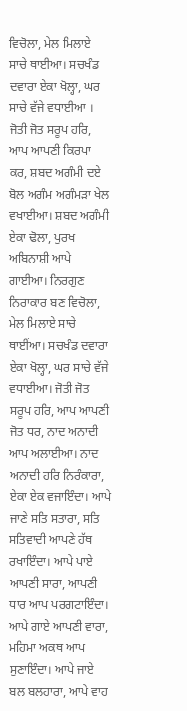ਵਿਚੋਲਾ, ਮੇਲ ਮਿਲਾਏ ਸਾਚੇ ਥਾਈਆ। ਸਚਖੰਡ ਦਵਾਰਾ ਏਕਾ ਖੋਲ੍ਹਾ, ਘਰ ਸਾਚੇ ਵੱਜੇ ਵਧਾਈਆ । ਜੋਤੀ ਜੋਤ ਸਰੂਪ ਹਰਿ, ਆਪ ਆਪਣੀ ਕਿਰਪਾ ਕਰ, ਸ਼ਬਦ ਅਗੰਮੀ ਦਏ ਬੋਲ ਅਗੰਮ ਅਗੰਮੜਾ ਖੇਲ ਵਖਾਈਆ। ਸ਼ਬਦ ਅਗੰਮੀ ਏਕਾ ਢੋਲਾ, ਪੁਰਖ ਅਬਿਨਾਸ਼ੀ ਆਪੇ ਗਾਈਆ। ਨਿਰਗੁਣ ਨਿਰਾਕਾਰ ਬਣ ਵਿਚੋਲਾ, ਮੇਲ ਮਿਲਾਏ ਸਾਚੇ ਥਾਈਂਆ। ਸਚਖੰਡ ਦਵਾਰਾ ਏਕਾ ਖੋਲ੍ਹਾ, ਘਰ ਸਾਚੇ ਵੱਜੇ ਵਧਾਈਆ। ਜੋਤੀ ਜੋਤ ਸਰੂਪ ਹਰਿ, ਆਪ ਆਪਣੀ ਜੋਤ ਧਰ, ਨਾਦ ਅਨਾਦੀ ਆਪ ਅਲਾਈਆ। ਨਾਦ ਅਨਾਦੀ ਹਰਿ ਨਿਰੰਕਾਰਾ, ਏਕਾ ਏਕ ਵਜਾਇੰਦਾ। ਆਪੇ ਜਾਣੇ ਸਤਿ ਸਤਾਰਾ, ਸਤਿ ਸਤਿਵਾਦੀ ਆਪਣੇ ਹੱਥ ਰਖਾਇੰਦਾ। ਆਪੇ ਪਾਏ ਆਪਣੀ ਸਾਰਾ, ਆਪਣੀ ਧਾਰ ਆਪ ਪਰਗਟਾਇੰਦਾ। ਆਪੇ ਗਾਏ ਆਪਣੀ ਵਾਰਾ, ਮਹਿਮਾ ਅਕਥ ਆਪ ਸੁਣਾਇੰਦਾ। ਆਪੇ ਜਾਏ ਬਲ ਬਲਹਾਰਾ, ਆਪੇ ਵਾਹ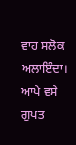ਵਾਹ ਸਲੋਕ ਅਲਾਇੰਦਾ। ਆਪੇ ਵਸੇ ਗੁਪਤ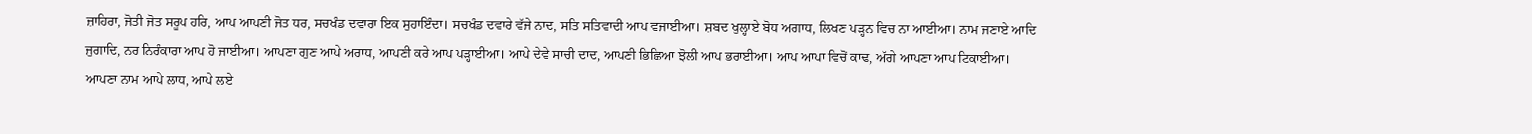ਜ਼ਾਹਿਰਾ, ਜੋਤੀ ਜੋਤ ਸਰੂਪ ਹਰਿ, ਆਪ ਆਪਣੀ ਜੋਤ ਧਰ, ਸਚਖੰਡ ਦਵਾਰਾ ਇਕ ਸੁਹਾਇੰਦਾ। ਸਚਖੰਡ ਦਵਾਰੇ ਵੱਜੇ ਨਾਦ, ਸਤਿ ਸਤਿਵਾਦੀ ਆਪ ਵਜਾਈਆ। ਸ਼ਬਦ ਖੁਲ੍ਹਾਏ ਬੋਧ ਅਗਾਧ, ਲਿਖਣ ਪੜ੍ਹਨ ਵਿਚ ਨਾ ਆਈਆ। ਨਾਮ ਜਣਾਏ ਆਦਿ ਜੁਗਾਦਿ, ਨਰ ਨਿਰੰਕਾਰਾ ਆਪ ਹੋ ਜਾਈਆ। ਆਪਣਾ ਗੁਣ ਆਪੇ ਅਰਾਧ, ਆਪਣੀ ਕਰੇ ਆਪ ਪੜ੍ਹਾਈਆ। ਆਪੇ ਦੇਵੇ ਸਾਚੀ ਦਾਦ, ਆਪਣੀ ਭਿਛਿਆ ਝੋਲੀ ਆਪ ਭਰਾਈਆ। ਆਪ ਆਪਾ ਵਿਚੋਂ ਕਾਢ, ਅੱਗੇ ਆਪਣਾ ਆਪ ਟਿਕਾਈਆ। ਆਪਣਾ ਨਾਮ ਆਪੇ ਲਾਧ, ਆਪੇ ਲਏ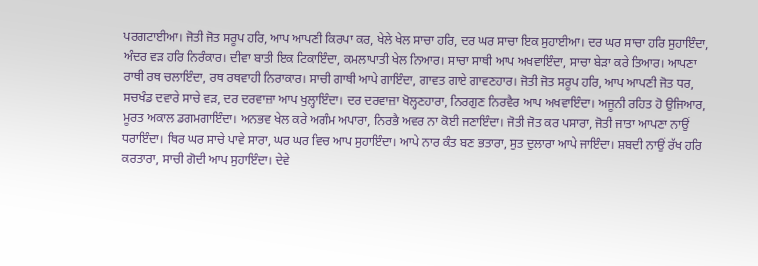ਪਰਗਟਾਈਆ। ਜੋਤੀ ਜੋਤ ਸਰੂਪ ਹਰਿ, ਆਪ ਆਪਣੀ ਕਿਰਪਾ ਕਰ, ਖੇਲੇ ਖੇਲ ਸਾਚਾ ਹਰਿ, ਦਰ ਘਰ ਸਾਚਾ ਇਕ ਸੁਹਾਈਆ। ਦਰ ਘਰ ਸਾਚਾ ਹਰਿ ਸੁਹਾਇੰਦਾ, ਅੰਦਰ ਵੜ ਹਰਿ ਨਿਰੰਕਾਰ। ਦੀਵਾ ਬਾਤੀ ਇਕ ਟਿਕਾਇੰਦਾ, ਕਮਲਾਪਾਤੀ ਖੇਲ ਨਿਆਰ। ਸਾਚਾ ਸਾਥੀ ਆਪ ਅਖਵਾਇੰਦਾ, ਸਾਚਾ ਬੇੜਾ ਕਰੇ ਤਿਆਰ। ਆਪਣਾ ਰਾਥੀ ਰਥ ਚਲਾਇੰਦਾ, ਰਥ ਰਥਵਾਹੀ ਨਿਰਾਕਾਰ। ਸਾਚੀ ਗਾਥੀ ਆਪੇ ਗਾਇੰਦਾ, ਗਾਵਤ ਗਾਏ ਗਾਵਣਹਾਰ। ਜੋਤੀ ਜੋਤ ਸਰੂਪ ਹਰਿ, ਆਪ ਆਪਣੀ ਜੋਤ ਧਰ, ਸਚਖੰਡ ਦਵਾਰੇ ਸਾਚੇ ਵੜ, ਦਰ ਦਰਵਾਜ਼ਾ ਆਪ ਖੁਲ੍ਹਾਇੰਦਾ। ਦਰ ਦਰਵਾਜ਼ਾ ਖੋਲ੍ਹਣਹਾਰਾ, ਨਿਰਗੁਣ ਨਿਰਵੈਰ ਆਪ ਅਖਵਾਇੰਦਾ। ਅਜੂਨੀ ਰਹਿਤ ਹੋ ਉਜਿਆਰ, ਮੂਰਤ ਅਕਾਲ ਡਗਮਗਾਇੰਦਾ। ਅਨਭਵ ਖੇਲ ਕਰੇ ਅਗੰਮ ਅਪਾਰਾ, ਨਿਰਭੈ ਅਵਰ ਨਾ ਕੋਈ ਜਣਾਇੰਦਾ। ਜੋਤੀ ਜੋਤ ਕਰ ਪਸਾਰਾ, ਜੋਤੀ ਜਾਤਾ ਆਪਣਾ ਨਾਉਂ ਧਰਾਇੰਦਾ। ਥਿਰ ਘਰ ਸਾਚੇ ਪਾਵੇ ਸਾਰਾ, ਘਰ ਘਰ ਵਿਚ ਆਪ ਸੁਹਾਇੰਦਾ। ਆਪੇ ਨਾਰ ਕੰਤ ਬਣ ਭਤਾਰਾ, ਸੁਤ ਦੁਲਾਰਾ ਆਪੇ ਜਾਇੰਦਾ। ਸ਼ਬਦੀ ਨਾਉਂ ਰੱਖ ਹਰਿ ਕਰਤਾਰਾ, ਸਾਚੀ ਗੋਦੀ ਆਪ ਸੁਹਾਇੰਦਾ। ਦੇਵੇ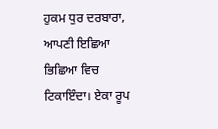ਹੁਕਮ ਧੁਰ ਦਰਬਾਰਾ, ਆਪਣੀ ਇਛਿਆ ਭਿਛਿਆ ਵਿਚ ਟਿਕਾਇੰਦਾ। ਏਕਾ ਰੂਪ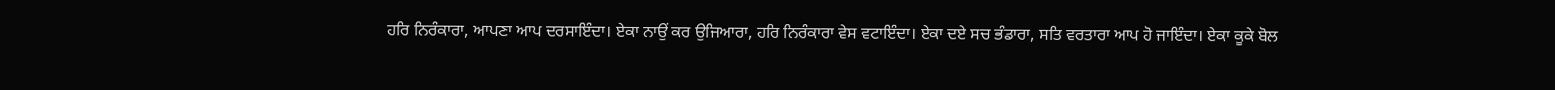ਹਰਿ ਨਿਰੰਕਾਰਾ, ਆਪਣਾ ਆਪ ਦਰਸਾਇੰਦਾ। ਏਕਾ ਨਾਉਂ ਕਰ ਉਜਿਆਰਾ, ਹਰਿ ਨਿਰੰਕਾਰਾ ਵੇਸ ਵਟਾਇੰਦਾ। ਏਕਾ ਦਏ ਸਚ ਭੰਡਾਰਾ, ਸਤਿ ਵਰਤਾਰਾ ਆਪ ਹੋ ਜਾਇੰਦਾ। ਏਕਾ ਕੂਕੇ ਬੋਲ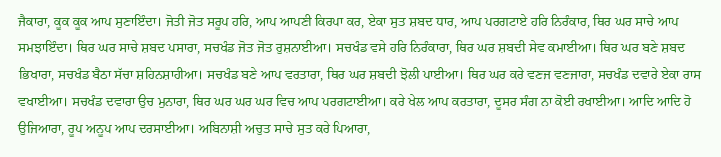ਜੈਕਾਰਾ, ਕੂਕ ਕੂਕ ਆਪ ਸੁਣਾਇੰਦਾ। ਜੋਤੀ ਜੋਤ ਸਰੂਪ ਹਰਿ, ਆਪ ਆਪਣੀ ਕਿਰਪਾ ਕਰ, ਏਕਾ ਸੁਤ ਸ਼ਬਦ ਧਾਰ, ਆਪ ਪਰਗਟਾਏ ਹਰਿ ਨਿਰੰਕਾਰ, ਥਿਰ ਘਰ ਸਾਚੇ ਆਪ ਸਮਝਾਇੰਦਾ। ਥਿਰ ਘਰ ਸਾਚੇ ਸ਼ਬਦ ਪਸਾਰਾ, ਸਚਖੰਡ ਜੋਤ ਜੋਤ ਰੁਸ਼ਨਾਈਆ। ਸਚਖੰਡ ਵਸੇ ਹਰਿ ਨਿਰੰਕਾਰਾ, ਥਿਰ ਘਰ ਸ਼ਬਦੀ ਸੇਵ ਕਮਾਈਆ। ਥਿਰ ਘਰ ਬਣੇ ਸ਼ਬਦ ਭਿਖਾਰਾ, ਸਚਖੰਡ ਬੈਠਾ ਸੱਚਾ ਸ਼ਹਿਨਸ਼ਾਹੀਆ। ਸਚਖੰਡ ਬਣੇ ਆਪ ਵਰਤਾਰਾ, ਥਿਰ ਘਰ ਸ਼ਬਦੀ ਝੋਲੀ ਪਾਈਆ। ਥਿਰ ਘਰ ਕਰੇ ਵਣਜ ਵਣਜਾਰਾ, ਸਚਖੰਡ ਦਵਾਰੇ ਏਕਾ ਰਾਸ ਵਖਾਈਆ। ਸਚਖੰਡ ਦਵਾਰਾ ਉਚ ਮੁਨਾਰਾ, ਥਿਰ ਘਰ ਘਰ ਘਰ ਵਿਚ ਆਪ ਪਰਗਟਾਈਆ। ਕਰੇ ਖੇਲ ਆਪ ਕਰਤਾਰਾ, ਦੂਸਰ ਸੰਗ ਨਾ ਕੋਈ ਰਖਾਈਆ। ਆਦਿ ਆਦਿ ਹੋ ਉਜਿਆਰਾ, ਰੂਪ ਅਨੂਪ ਆਪ ਦਰਸਾਈਆ। ਅਬਿਨਾਸ਼ੀ ਅਚੁਤ ਸਾਚੇ ਸੁਤ ਕਰੇ ਪਿਆਰਾ,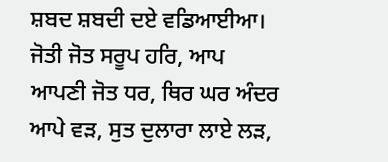ਸ਼ਬਦ ਸ਼ਬਦੀ ਦਏ ਵਡਿਆਈਆ। ਜੋਤੀ ਜੋਤ ਸਰੂਪ ਹਰਿ, ਆਪ ਆਪਣੀ ਜੋਤ ਧਰ, ਥਿਰ ਘਰ ਅੰਦਰ ਆਪੇ ਵੜ, ਸੁਤ ਦੁਲਾਰਾ ਲਾਏ ਲੜ,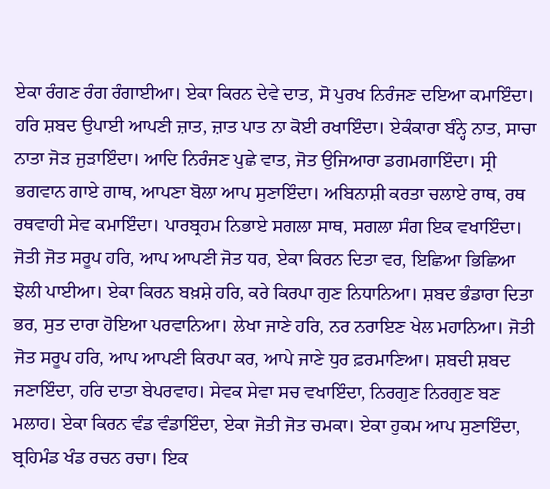ਏਕਾ ਰੰਗਣ ਰੰਗ ਰੰਗਾਈਆ। ਏਕਾ ਕਿਰਨ ਦੇਵੇ ਦਾਤ, ਸੋ ਪੁਰਖ ਨਿਰੰਜਣ ਦਇਆ ਕਮਾਇੰਦਾ। ਹਰਿ ਸ਼ਬਦ ਉਪਾਈ ਆਪਣੀ ਜ਼ਾਤ, ਜ਼ਾਤ ਪਾਤ ਨਾ ਕੋਈ ਰਖਾਇੰਦਾ। ਏਕੰਕਾਰਾ ਬੰਨ੍ਹੇ ਨਾਤ, ਸਾਚਾ ਨਾਤਾ ਜੋੜ ਜੁੜਾਇੰਦਾ। ਆਦਿ ਨਿਰੰਜਣ ਪੁਛੇ ਵਾਤ, ਜੋਤ ਉਜਿਆਰਾ ਡਗਮਗਾਇੰਦਾ। ਸ੍ਰੀ ਭਗਵਾਨ ਗਾਏ ਗਾਥ, ਆਪਣਾ ਬੋਲਾ ਆਪ ਸੁਣਾਇੰਦਾ। ਅਬਿਨਾਸ਼ੀ ਕਰਤਾ ਚਲਾਏ ਰਾਥ, ਰਥ ਰਥਵਾਹੀ ਸੇਵ ਕਮਾਇੰਦਾ। ਪਾਰਬ੍ਰਹਮ ਨਿਭਾਏ ਸਗਲਾ ਸਾਥ, ਸਗਲਾ ਸੰਗ ਇਕ ਵਖਾਇੰਦਾ। ਜੋਤੀ ਜੋਤ ਸਰੂਪ ਹਰਿ, ਆਪ ਆਪਣੀ ਜੋਤ ਧਰ, ਏਕਾ ਕਿਰਨ ਦਿਤਾ ਵਰ, ਇਛਿਆ ਭਿਛਿਆ ਝੋਲੀ ਪਾਈਆ। ਏਕਾ ਕਿਰਨ ਬਖ਼ਸ਼ੇ ਹਰਿ, ਕਰੇ ਕਿਰਪਾ ਗੁਣ ਨਿਧਾਨਿਆ। ਸ਼ਬਦ ਭੰਡਾਰਾ ਦਿਤਾ ਭਰ, ਸੁਤ ਦਾਰਾ ਹੋਇਆ ਪਰਵਾਨਿਆ। ਲੇਖਾ ਜਾਣੇ ਹਰਿ, ਨਰ ਨਰਾਇਣ ਖੇਲ ਮਹਾਨਿਆ। ਜੋਤੀ ਜੋਤ ਸਰੂਪ ਹਰਿ, ਆਪ ਆਪਣੀ ਕਿਰਪਾ ਕਰ, ਆਪੇ ਜਾਣੇ ਧੁਰ ਫ਼ਰਮਾਣਿਆ। ਸ਼ਬਦੀ ਸ਼ਬਦ ਜਣਾਇੰਦਾ, ਹਰਿ ਦਾਤਾ ਬੇਪਰਵਾਹ। ਸੇਵਕ ਸੇਵਾ ਸਚ ਵਖਾਇੰਦਾ, ਨਿਰਗੁਣ ਨਿਰਗੁਣ ਬਣ ਮਲਾਹ। ਏਕਾ ਕਿਰਨ ਵੰਡ ਵੰਡਾਇੰਦਾ, ਏਕਾ ਜੋਤੀ ਜੋਤ ਚਮਕਾ। ਏਕਾ ਹੁਕਮ ਆਪ ਸੁਣਾਇੰਦਾ, ਬ੍ਰਹਿਮੰਡ ਖੰਡ ਰਚਨ ਰਚਾ। ਇਕ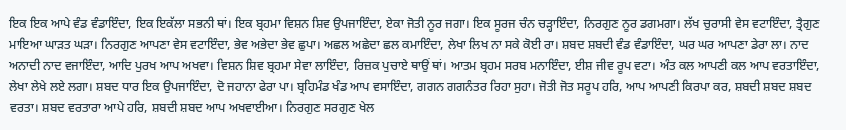ਇਕ ਇਕ ਆਪੇ ਵੰਡ ਵੰਡਾਇੰਦਾ, ਇਕ ਇਕੱਲਾ ਸਭਨੀ ਥਾਂ। ਇਕ ਬ੍ਰਹਮਾ ਵਿਸ਼ਨ ਸ਼ਿਵ ਉਪਜਾਇੰਦਾ, ਏਕਾ ਜੋਤੀ ਨੂਰ ਜਗਾ। ਇਕ ਸੂਰਜ ਚੰਨ ਚੜ੍ਹਾਇੰਦਾ, ਨਿਰਗੁਣ ਨੂਰ ਡਗਮਗਾ। ਲੱਖ ਚੁਰਾਸੀ ਵੇਸ ਵਟਾਇੰਦਾ, ਤ੍ਰੈਗੁਣ ਮਾਇਆ ਘਾੜਤ ਘੜਾ। ਨਿਰਗੁਣ ਆਪਣਾ ਵੇਸ ਵਟਾਇੰਦਾ, ਭੇਵ ਅਭੇਦਾ ਭੇਵ ਛੁਪਾ। ਅਛਲ ਅਛੇਦਾ ਛਲ ਕਮਾਇੰਦਾ, ਲੇਖਾ ਲਿਖ ਨਾ ਸਕੇ ਕੋਈ ਰਾ। ਸ਼ਬਦ ਸ਼ਬਦੀ ਵੰਡ ਵੰਡਾਇੰਦਾ, ਘਰ ਘਰ ਆਪਣਾ ਡੇਰਾ ਲਾ। ਨਾਦ ਅਨਾਦੀ ਨਾਦ ਵਜਾਇੰਦਾ, ਆਦਿ ਪੁਰਖ ਆਪ ਅਖਵਾ। ਵਿਸ਼ਨ ਸ਼ਿਵ ਬ੍ਰਹਮਾ ਸੇਵਾ ਲਾਇੰਦਾ, ਰਿਜ਼ਕ ਪੁਚਾਏ ਥਾਉਂ ਥਾਂ। ਆਤਮ ਬ੍ਰਹਮ ਸਰਬ ਮਨਾਇੰਦਾ, ਈਸ਼ ਜੀਵ ਰੂਪ ਵਟਾ। ਅੰਤ ਕਲ ਆਪਣੀ ਕਲ ਆਪ ਵਰਤਾਇੰਦਾ, ਲੇਖਾ ਲੇਖੇ ਲਏ ਲਗਾ। ਸ਼ਬਦ ਧਾਰ ਇਕ ਉਪਜਾਇੰਦਾ, ਦੋ ਜਹਾਨਾ ਫੇਰਾ ਪਾ। ਬ੍ਰਹਿਮੰਡ ਖੰਡ ਆਪ ਵਸਾਇੰਦਾ, ਗਗਨ ਗਗਨੰਤਰ ਰਿਹਾ ਸੁਹਾ। ਜੋਤੀ ਜੋਤ ਸਰੂਪ ਹਰਿ, ਆਪ ਆਪਣੀ ਕਿਰਪਾ ਕਰ, ਸ਼ਬਦੀ ਸ਼ਬਦ ਸ਼ਬਦ ਵਰਤਾ। ਸ਼ਬਦ ਵਰਤਾਰਾ ਆਪੇ ਹਰਿ, ਸ਼ਬਦੀ ਸ਼ਬਦ ਆਪ ਅਖਵਾਈਆ। ਨਿਰਗੁਣ ਸਰਗੁਣ ਖੇਲ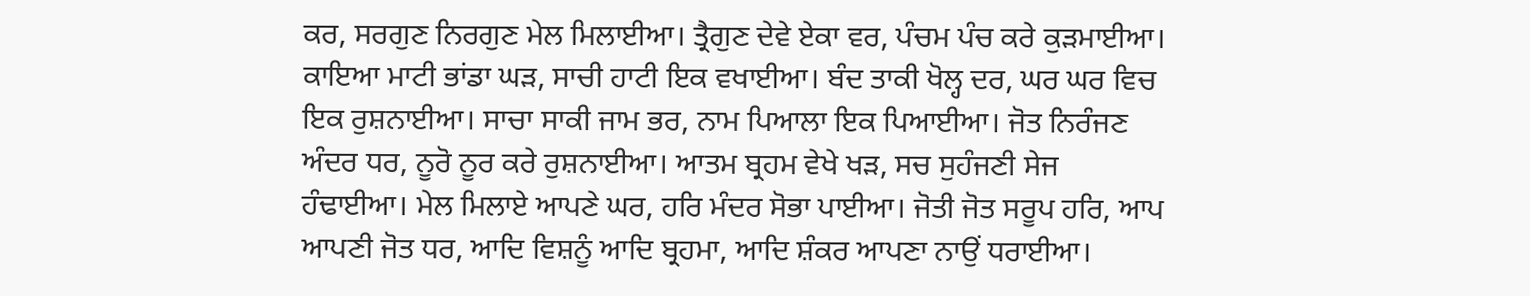ਕਰ, ਸਰਗੁਣ ਨਿਰਗੁਣ ਮੇਲ ਮਿਲਾਈਆ। ਤ੍ਰੈਗੁਣ ਦੇਵੇ ਏਕਾ ਵਰ, ਪੰਚਮ ਪੰਚ ਕਰੇ ਕੁੜਮਾਈਆ। ਕਾਇਆ ਮਾਟੀ ਭਾਂਡਾ ਘੜ, ਸਾਚੀ ਹਾਟੀ ਇਕ ਵਖਾਈਆ। ਬੰਦ ਤਾਕੀ ਖੋਲ੍ਹ ਦਰ, ਘਰ ਘਰ ਵਿਚ ਇਕ ਰੁਸ਼ਨਾਈਆ। ਸਾਚਾ ਸਾਕੀ ਜਾਮ ਭਰ, ਨਾਮ ਪਿਆਲਾ ਇਕ ਪਿਆਈਆ। ਜੋਤ ਨਿਰੰਜਣ ਅੰਦਰ ਧਰ, ਨੂਰੋ ਨੂਰ ਕਰੇ ਰੁਸ਼ਨਾਈਆ। ਆਤਮ ਬ੍ਰਹਮ ਵੇਖੇ ਖੜ, ਸਚ ਸੁਹੰਜਣੀ ਸੇਜ ਹੰਢਾਈਆ। ਮੇਲ ਮਿਲਾਏ ਆਪਣੇ ਘਰ, ਹਰਿ ਮੰਦਰ ਸੋਭਾ ਪਾਈਆ। ਜੋਤੀ ਜੋਤ ਸਰੂਪ ਹਰਿ, ਆਪ ਆਪਣੀ ਜੋਤ ਧਰ, ਆਦਿ ਵਿਸ਼ਨੂੰ ਆਦਿ ਬ੍ਰਹਮਾ, ਆਦਿ ਸ਼ੰਕਰ ਆਪਣਾ ਨਾਉਂ ਧਰਾਈਆ।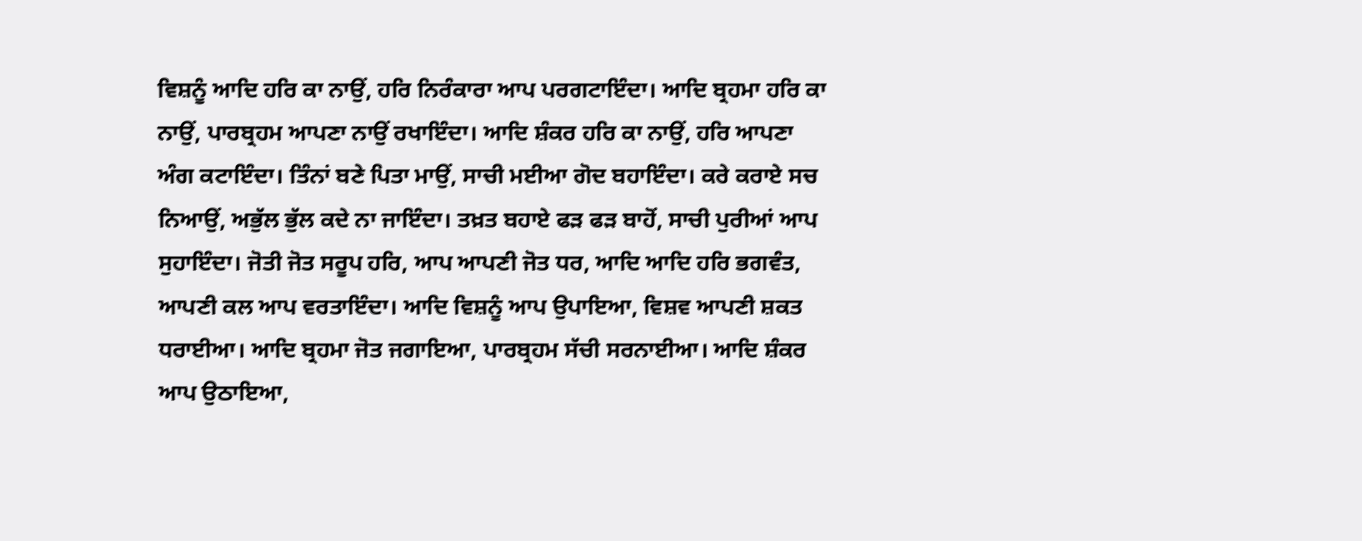ਵਿਸ਼ਨੂੰ ਆਦਿ ਹਰਿ ਕਾ ਨਾਉਂ, ਹਰਿ ਨਿਰੰਕਾਰਾ ਆਪ ਪਰਗਟਾਇੰਦਾ। ਆਦਿ ਬ੍ਰਹਮਾ ਹਰਿ ਕਾ ਨਾਉਂ, ਪਾਰਬ੍ਰਹਮ ਆਪਣਾ ਨਾਉਂ ਰਖਾਇੰਦਾ। ਆਦਿ ਸ਼ੰਕਰ ਹਰਿ ਕਾ ਨਾਉਂ, ਹਰਿ ਆਪਣਾ ਅੰਗ ਕਟਾਇੰਦਾ। ਤਿੰਨਾਂ ਬਣੇ ਪਿਤਾ ਮਾਉਂ, ਸਾਚੀ ਮਈਆ ਗੋਦ ਬਹਾਇੰਦਾ। ਕਰੇ ਕਰਾਏ ਸਚ ਨਿਆਉਂ, ਅਭੁੱਲ ਭੁੱਲ ਕਦੇ ਨਾ ਜਾਇੰਦਾ। ਤਖ਼ਤ ਬਹਾਏ ਫੜ ਫੜ ਬਾਹੋਂ, ਸਾਚੀ ਪੁਰੀਆਂ ਆਪ ਸੁਹਾਇੰਦਾ। ਜੋਤੀ ਜੋਤ ਸਰੂਪ ਹਰਿ, ਆਪ ਆਪਣੀ ਜੋਤ ਧਰ, ਆਦਿ ਆਦਿ ਹਰਿ ਭਗਵੰਤ, ਆਪਣੀ ਕਲ ਆਪ ਵਰਤਾਇੰਦਾ। ਆਦਿ ਵਿਸ਼ਨੂੰ ਆਪ ਉਪਾਇਆ, ਵਿਸ਼ਵ ਆਪਣੀ ਸ਼ਕਤ ਧਰਾਈਆ। ਆਦਿ ਬ੍ਰਹਮਾ ਜੋਤ ਜਗਾਇਆ, ਪਾਰਬ੍ਰਹਮ ਸੱਚੀ ਸਰਨਾਈਆ। ਆਦਿ ਸ਼ੰਕਰ ਆਪ ਉਠਾਇਆ,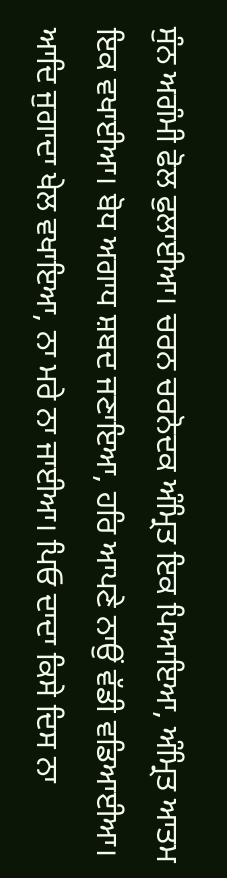ਸੁੰਨ ਅਗੰਮੀ ਫੋਲ ਫੁਲਾਈਆ। ਚਰਨ ਚਰਨੋਦਕ ਅੰਮ੍ਰਿਤ ਇਕ ਪਿਆਇਆ, ਅੰਮ੍ਰਿਤ ਆਤਮ ਇਕ ਵਖਾਈਆ। ਬੋਧ ਅਗਾਧ ਸ਼ਬਦ ਜਣਾਇਆ, ਹਰਿ ਆਪਣੇ ਨਾਉਂ ਵੱਡੀ ਵਡਿਆਈਆ। ਆਦਿ ਜੁਗਾਦਾ ਖੇਲ ਵਖਾਇਆ, ਨਾ ਮਰੇ ਨਾ ਜਾਈਆ। ਪਿਓ ਦਾਦਾ ਕਿਸੇ ਦਿਸ ਨਾ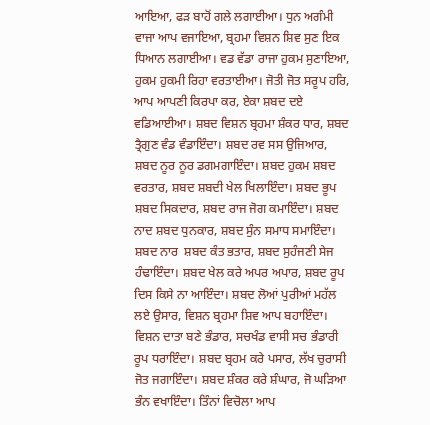ਆਇਆ, ਫੜ ਬਾਹੋਂ ਗਲੇ ਲਗਾਈਆ। ਧੁਨ ਅਗੰਮੀ ਵਾਜਾ ਆਪ ਵਜਾਇਆ, ਬ੍ਰਹਮਾ ਵਿਸ਼ਨ ਸ਼ਿਵ ਸੁਣ ਇਕ ਧਿਆਨ ਲਗਾਈਆ। ਵਡ ਵੱਡਾ ਰਾਜਾ ਹੁਕਮ ਸੁਣਾਇਆ, ਹੁਕਮ ਹੁਕਮੀ ਰਿਹਾ ਵਰਤਾਈਆ। ਜੋਤੀ ਜੋਤ ਸਰੂਪ ਹਰਿ, ਆਪ ਆਪਣੀ ਕਿਰਪਾ ਕਰ, ਏਕਾ ਸ਼ਬਦ ਦਏ ਵਡਿਆਈਆ। ਸ਼ਬਦ ਵਿਸ਼ਨ ਬ੍ਰਹਮਾ ਸ਼ੰਕਰ ਧਾਰ, ਸ਼ਬਦ ਤ੍ਰੈਗੁਣ ਵੰਡ ਵੰਡਾਇੰਦਾ। ਸ਼ਬਦ ਰਵ ਸਸ ਉਜਿਆਰ, ਸ਼ਬਦ ਨੂਰ ਨੂਰ ਡਗਮਗਾਇੰਦਾ। ਸ਼ਬਦ ਹੁਕਮ ਸ਼ਬਦ ਵਰਤਾਰ, ਸ਼ਬਦ ਸ਼ਬਦੀ ਖੇਲ ਖਿਲਾਇੰਦਾ। ਸ਼ਬਦ ਭੂਪ ਸ਼ਬਦ ਸਿਕਦਾਰ, ਸ਼ਬਦ ਰਾਜ ਜੋਗ ਕਮਾਇੰਦਾ। ਸ਼ਬਦ ਨਾਦ ਸ਼ਬਦ ਧੁਨਕਾਰ, ਸ਼ਬਦ ਸੁੰਨ ਸਮਾਧ ਸਮਾਇੰਦਾ। ਸ਼ਬਦ ਨਾਰ  ਸ਼ਬਦ ਕੰਤ ਭਤਾਰ, ਸ਼ਬਦ ਸੁਹੰਜਣੀ ਸੇਜ ਹੰਢਾਇੰਦਾ। ਸ਼ਬਦ ਖੇਲ ਕਰੇ ਅਪਰ ਅਪਾਰ, ਸ਼ਬਦ ਰੂਪ ਦਿਸ ਕਿਸੇ ਨਾ ਆਇੰਦਾ। ਸ਼ਬਦ ਲੋਆਂ ਪੁਰੀਆਂ ਮਹੱਲ ਲਏ ਉਸਾਰ, ਵਿਸ਼ਨ ਬ੍ਰਹਮਾ ਸ਼ਿਵ ਆਪ ਬਹਾਇੰਦਾ। ਵਿਸ਼ਨ ਦਾਤਾ ਬਣੇ ਭੰਡਾਰ, ਸਚਖੰਡ ਵਾਸੀ ਸਚ ਭੰਡਾਰੀ ਰੂਪ ਧਰਾਇੰਦਾ। ਸ਼ਬਦ ਬ੍ਰਹਮ ਕਰੇ ਪਸਾਰ, ਲੱਖ ਚੁਰਾਸੀ ਜੋਤ ਜਗਾਇੰਦਾ। ਸ਼ਬਦ ਸ਼ੰਕਰ ਕਰੇ ਸ਼ੰਘਾਰ, ਜੋ ਘੜਿਆ ਭੰਨ ਵਖਾਇੰਦਾ। ਤਿੰਨਾਂ ਵਿਚੋਲਾ ਆਪ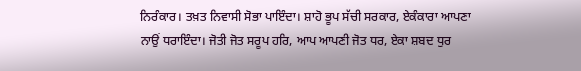ਨਿਰੰਕਾਰ। ਤਖ਼ਤ ਨਿਵਾਸੀ ਸੋਭਾ ਪਾਇੰਦਾ। ਸ਼ਾਹੋ ਭੂਪ ਸੱਚੀ ਸਰਕਾਰ, ਏਕੰਕਾਰਾ ਆਪਣਾ ਨਾਉਂ ਧਰਾਇੰਦਾ। ਜੋਤੀ ਜੋਤ ਸਰੂਪ ਹਰਿ, ਆਪ ਆਪਣੀ ਜੋਤ ਧਰ, ਏਕਾ ਸ਼ਬਦ ਧੁਰ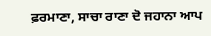ਫ਼ਰਮਾਣਾ, ਸਾਚਾ ਰਾਣਾ ਦੋ ਜਹਾਨਾ ਆਪ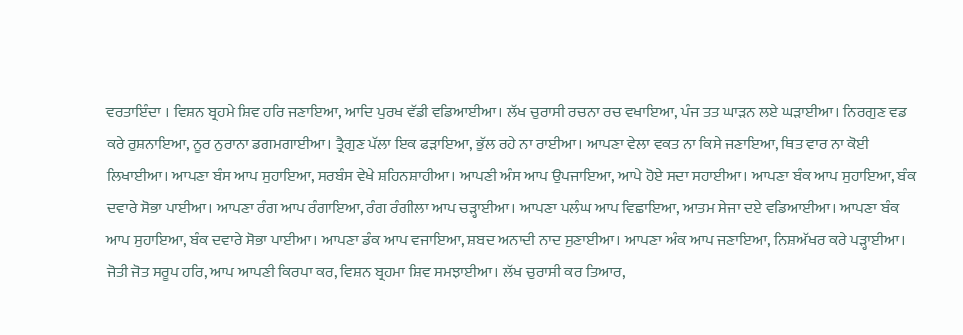ਵਰਤਾਇੰਦਾ । ਵਿਸ਼ਨ ਬ੍ਰਹਮੇ ਸ਼ਿਵ ਹਰਿ ਜਣਾਇਆ, ਆਦਿ ਪੁਰਖ ਵੱਡੀ ਵਡਿਆਈਆ। ਲੱਖ ਚੁਰਾਸੀ ਰਚਨਾ ਰਚ ਵਖਾਇਆ, ਪੰਜ ਤਤ ਘਾੜਨ ਲਏ ਘੜਾਈਆ। ਨਿਰਗੁਣ ਵਡ ਕਰੇ ਰੁਸ਼ਨਾਇਆ, ਨੂਰ ਨੁਰਾਨਾ ਡਗਮਗਾਈਆ। ਤ੍ਰੈਗੁਣ ਪੱਲਾ ਇਕ ਫੜਾਇਆ, ਭੁੱਲ ਰਹੇ ਨਾ ਰਾਈਆ। ਆਪਣਾ ਵੇਲਾ ਵਕਤ ਨਾ ਕਿਸੇ ਜਣਾਇਆ, ਥਿਤ ਵਾਰ ਨਾ ਕੋਈ ਲਿਖਾਈਆ। ਆਪਣਾ ਬੰਸ ਆਪ ਸੁਹਾਇਆ, ਸਰਬੰਸ ਵੇਖੇ ਸ਼ਹਿਨਸ਼ਾਹੀਆ। ਆਪਣੀ ਅੰਸ ਆਪ ਉਪਜਾਇਆ, ਆਪੇ ਹੋਏ ਸਦਾ ਸਹਾਈਆ। ਆਪਣਾ ਬੰਕ ਆਪ ਸੁਹਾਇਆ, ਬੰਕ ਦਵਾਰੇ ਸੋਭਾ ਪਾਈਆ। ਆਪਣਾ ਰੰਗ ਆਪ ਰੰਗਾਇਆ, ਰੰਗ ਰੰਗੀਲਾ ਆਪ ਚੜ੍ਹਾਈਆ। ਆਪਣਾ ਪਲੰਘ ਆਪ ਵਿਛਾਇਆ, ਆਤਮ ਸੇਜਾ ਦਏ ਵਡਿਆਈਆ। ਆਪਣਾ ਬੰਕ ਆਪ ਸੁਹਾਇਆ, ਬੰਕ ਦਵਾਰੇ ਸੋਭਾ ਪਾਈਆ। ਆਪਣਾ ਡੰਕ ਆਪ ਵਜਾਇਆ, ਸ਼ਬਦ ਅਨਾਦੀ ਨਾਦ ਸੁਣਾਈਆ। ਆਪਣਾ ਅੰਕ ਆਪ ਜਣਾਇਆ, ਨਿਸ਼ਅੱਖਰ ਕਰੇ ਪੜ੍ਹਾਈਆ। ਜੋਤੀ ਜੋਤ ਸਰੂਪ ਹਰਿ, ਆਪ ਆਪਣੀ ਕਿਰਪਾ ਕਰ, ਵਿਸ਼ਨ ਬ੍ਰਹਮਾ ਸ਼ਿਵ ਸਮਝਾਈਆ। ਲੱਖ ਚੁਰਾਸੀ ਕਰ ਤਿਆਰ,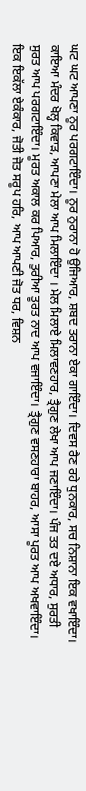ਘਟ ਘਟ ਆਪਣਾ ਨੂਰ ਪਰਗਟਾਇੰਦਾ। ਨੂਰ ਨੁਰਾਨਾ ਹੋ ਉਜਿਆਰ, ਸ਼ਬਦ ਤਰਾਨਾ ਏਕਾ ਗਾਇੰਦਾ। ਦਿਵਸ ਰੈਣ ਰਹੇ ਧੁਨਕਾਰ, ਸਚ ਨਿਸ਼ਾਨਾ ਇਕ ਵਖਾਇੰਦਾ। ਕਾਇਆ ਮੰਦਰ ਖੋਲ੍ਹ ਕਿਵਾੜ, ਆਪਣਾ ਮੇਲਾ ਆਪ ਮਿਲਾਇੰਦਾ । ਮੇਲ ਮਿਲਾਏ ਮਿਲਾਵਣਹਾਰ, ਤ੍ਰੈਗੁਣ ਲੇਖਾ ਆਪ ਜਣਾਇੰਦਾ। ਪੰਜ ਤਤ ਦਏ ਅਧਾਰ, ਸੁਰਤੀ ਸੁਰਤ ਆਪ ਪਰਗਟਾਇੰਦਾ। ਮੂਰਤ ਅਕਾਲ ਕਰ ਪਿਆਰ, ਤੁਰੀਆ ਤੂਰਤ ਨਾਦ ਆਪ ਵਜਾਇੰਦਾ। ਤ੍ਰੈਗੁਣ ਵਸਣਹਾਰਾ ਬਾਹਰ, ਆਸਾ ਪੂਰਤ ਆਪ ਅਖਵਾਇੰਦਾ। ਇਕ ਇਕੱਲਾ ਏਕੰਕਾਰ, ਜੋਤੀ ਜੋਤ ਸਰੂਪ ਹਰਿ, ਆਪ ਆਪਣੀ ਜੋਤ ਧਰ, ਵਿਸ਼ਨ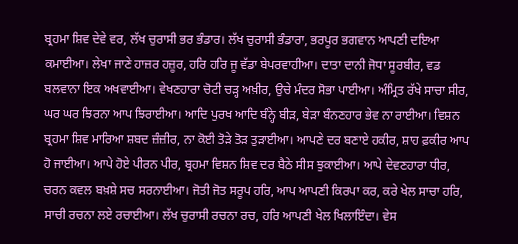ਬ੍ਰਹਮਾ ਸ਼ਿਵ ਦੇਵੇ ਵਰ, ਲੱਖ ਚੁਰਾਸੀ ਭਰ ਭੰਡਾਰ। ਲੱਖ ਚੁਰਾਸੀ ਭੰਡਾਰਾ, ਭਰਪੂਰ ਭਗਵਾਨ ਆਪਣੀ ਦਇਆ ਕਮਾਈਆ। ਲੇਖਾ ਜਾਣੇ ਹਾਜ਼ਰ ਹਜ਼ੂਰ, ਹਰਿ ਹਰਿ ਜੂ ਵੱਡਾ ਬੇਪਰਵਾਹੀਆ। ਦਾਤਾ ਦਾਨੀ ਜੋਧਾ ਸੂਰਬੀਰ, ਵਡ ਬਲਵਾਨਾ ਇਕ ਅਖਵਾਈਆ। ਵੇਖਣਹਾਰਾ ਚੋਟੀ ਚੜ੍ਹ ਅਖ਼ੀਰ, ਉਚੇ ਮੰਦਰ ਸੋਭਾ ਪਾਈਆ। ਅੰਮ੍ਰਿਤ ਰੱਖੇ ਸਾਚਾ ਸੀਰ, ਘਰ ਘਰ ਝਿਰਨਾ ਆਪ ਝਿਰਾਈਆ। ਆਦਿ ਪੁਰਖ ਆਦਿ ਬੰਨ੍ਹੇ ਬੀੜ, ਬੇੜਾ ਬੰਨਣਹਾਰ ਭੇਵ ਨਾ ਰਾਈਆ। ਵਿਸ਼ਨ ਬ੍ਰਹਮਾ ਸ਼ਿਵ ਮਾਰਿਆ ਸ਼ਬਦ ਜ਼ੰਜ਼ੀਰ, ਨਾ ਕੋਈ ਤੋੜੇ ਤੋੜ ਤੁੜਾਈਆ। ਆਪਣੇ ਦਰ ਬਣਾਏ ਹਕੀਰ, ਸ਼ਾਹ ਫ਼ਕੀਰ ਆਪ ਹੋ ਜਾਈਆ। ਆਪੇ ਹੋਏ ਪੀਰਨ ਪੀਰ, ਬ੍ਰਹਮਾ ਵਿਸ਼ਨ ਸ਼ਿਵ ਦਰ ਬੈਠੇ ਸੀਸ ਝੁਕਾਈਆ। ਆਪੇ ਦੇਵਣਹਾਰਾ ਧੀਰ, ਚਰਨ ਕਵਲ ਬਖ਼ਸ਼ੇ ਸਚ ਸਰਨਾਈਆ। ਜੋਤੀ ਜੋਤ ਸਰੂਪ ਹਰਿ, ਆਪ ਆਪਣੀ ਕਿਰਪਾ ਕਰ, ਕਰੇ ਖੇਲ ਸਾਚਾ ਹਰਿ, ਸਾਚੀ ਰਚਨਾ ਲਏ ਰਚਾਈਆ। ਲੱਖ ਚੁਰਾਸੀ ਰਚਨਾ ਰਚ, ਹਰਿ ਆਪਣੀ ਖੇਲ ਖਿਲਾਇੰਦਾ। ਵੇਸ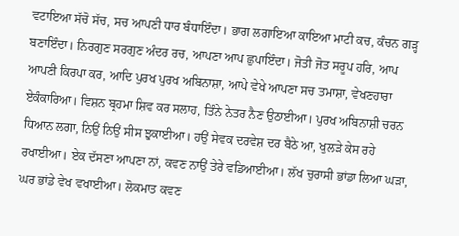ਵਟਾਇਆ ਸੱਚੋ ਸੱਚ, ਸਚ ਆਪਣੀ ਧਾਰ ਬੰਧਾਇੰਦਾ। ਭਾਗ ਲਗਾਇਆ ਕਾਇਆ ਮਾਟੀ ਕਚ, ਕੰਚਨ ਗੜ੍ਹ ਬਣਾਇੰਦਾ। ਨਿਰਗੁਣ ਸਰਗੁਣ ਅੰਦਰ ਰਚ, ਆਪਣਾ ਆਪ ਛੁਪਾਇੰਦਾ। ਜੋਤੀ ਜੋਤ ਸਰੂਪ ਹਰਿ, ਆਪ ਆਪਣੀ ਕਿਰਪਾ ਕਰ, ਆਦਿ ਪੁਰਖ ਪੁਰਖ ਅਬਿਨਾਸ਼ਾ, ਆਪੇ ਵੇਖੇ ਆਪਣਾ ਸਚ ਤਮਾਸ਼ਾ, ਵੇਖਣਹਾਰਾ ਏਕੰਕਾਰਿਆ। ਵਿਸ਼ਨ ਬ੍ਰਹਮਾ ਸ਼ਿਵ ਕਰ ਸਲਾਹ, ਤਿੰਨੇ ਨੇਤਰ ਨੈਣ ਉਠਾਈਆ। ਪੁਰਖ ਅਬਿਨਾਸ਼ੀ ਚਰਨ ਧਿਆਨ ਲਗਾ, ਨਿਉਂ ਨਿਉਂ ਸੀਸ ਝੁਕਾਈਆ। ਹਉਂ ਸੇਵਕ ਦਰਵੇਸ਼ ਦਰ ਬੈਠੇ ਆ, ਖੁਲੜੇ ਕੇਸ ਰਹੇ ਰਖਾਈਆ। ਏਕ ਦੱਸਣਾ ਆਪਣਾ ਨਾਂ, ਕਵਣ ਨਾਉਂ ਤੇਰੇ ਵਡਿਆਈਆ। ਲੱਖ ਚੁਰਾਸੀ ਭਾਂਡਾ ਲਿਆ ਘੜਾ, ਘਰ ਭਾਂਡੇ ਵੇਖ ਵਖਾਈਆ। ਲੋਕਮਾਤ ਕਵਣ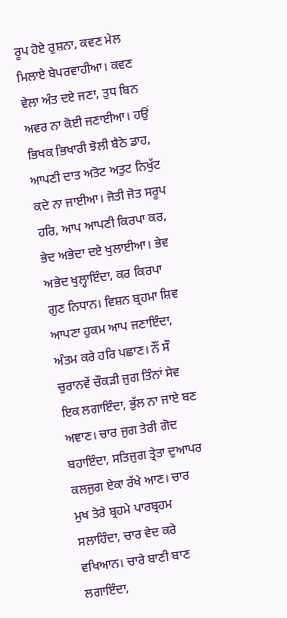ਰੂਪ ਹੋਏ ਰੁਸ਼ਨਾ, ਕਵਣ ਮੇਲ ਮਿਲਾਏ ਬੇਪਰਵਾਹੀਆ। ਕਵਣ ਵੇਲਾ ਅੰਤ ਦਏ ਜਣਾ, ਤੁਧ ਬਿਨ ਅਵਰ ਨਾ ਕੋਈ ਜਣਾਈਆ। ਹਉਂ ਭਿਖਕ ਭਿਖਾਰੀ ਝੋਲੀ ਬੈਠੇ ਡਾਹ, ਆਪਣੀ ਦਾਤ ਅਤੋਟ ਅਤੁਟ ਨਿਖੁੱਟ ਕਦੇ ਨਾ ਜਾਈਆ। ਜੋਤੀ ਜੋਤ ਸਰੂਪ ਹਰਿ, ਆਪ ਆਪਣੀ ਕਿਰਪਾ ਕਰ, ਭੇਦ ਅਭੇਦਾ ਦਏ ਖੁਲਾਈਆ। ਭੇਵ ਅਭੇਦ ਖੁਲ੍ਹਾਇੰਦਾ, ਕਰ ਕਿਰਪਾ ਗੁਣ ਨਿਧਾਨ। ਵਿਸ਼ਨ ਬ੍ਰਹਮਾ ਸ਼ਿਵ ਆਪਣਾ ਹੁਕਮ ਆਪ ਜਣਾਇੰਦਾ, ਅੰਤਮ ਕਰੇ ਹਰਿ ਪਛਾਣ। ਨੌਂ ਸੌ ਚੁਰਾਨਵੇਂ ਚੌਕੜੀ ਜੁਗ ਤਿੰਨਾਂ ਸੇਵ ਇਕ ਲਗਾਇੰਦਾ, ਭੁੱਲ ਨਾ ਜਾਏ ਬਣ ਅਞਾਣ। ਚਾਰ ਜੁਗ ਤੇਰੀ ਗੋਦ ਬਹਾਇੰਦਾ, ਸਤਿਜੁਗ ਤ੍ਰੇਤਾ ਦੁਆਪਰ ਕਲਜੁਗ ਏਕਾ ਰੱਖੇ ਆਣ। ਚਾਰ ਮੁਖ ਤੇਰੇ ਬ੍ਰਹਮੇ ਪਾਰਬ੍ਰਹਮ ਸਲਾਹਿੰਦਾ, ਚਾਰ ਵੇਦ ਕਰੇ ਵਖਿਆਨ। ਚਾਰੇ ਬਾਣੀ ਬਾਣ ਲਗਾਇੰਦਾ,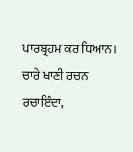ਪਾਰਬ੍ਰਹਮ ਕਰ ਧਿਆਨ। ਚਾਰੇ ਖਾਣੀ ਰਚਨ ਰਚਾਇੰਦਾ,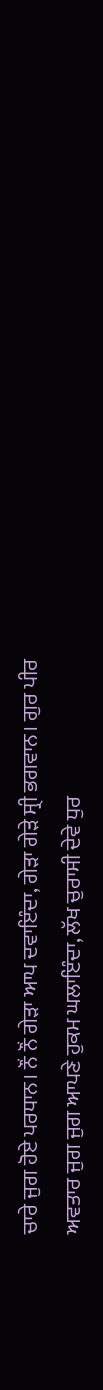ਚਾਰੇ ਜੁਗ ਹੋਏ ਪਰਧਾਨ। ਨੌਂ ਨੌਂ ਗੇੜਾ ਆਪ ਦਵਾਇੰਦਾ, ਗੇੜਾ ਗੇੜੇ ਸ੍ਰੀ ਭਗਵਾਨ। ਗੁਰ ਪੀਰ ਅਵਤਾਰ ਜੁਗ ਜੁਗ ਆਪਣੇ ਹੁਕਮ ਘਲਾਇੰਦਾ, ਲੱਖ ਚੁਰਾਸੀ ਦੇਵੇ ਧੁਰ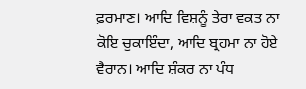ਫ਼ਰਮਾਣ। ਆਦਿ ਵਿਸ਼ਨੂੰ ਤੇਰਾ ਵਕਤ ਨਾ ਕੋਇ ਚੁਕਾਇੰਦਾ, ਆਦਿ ਬ੍ਰਹਮਾ ਨਾ ਹੋਏ ਵੈਰਾਨ। ਆਦਿ ਸ਼ੰਕਰ ਨਾ ਪੰਧ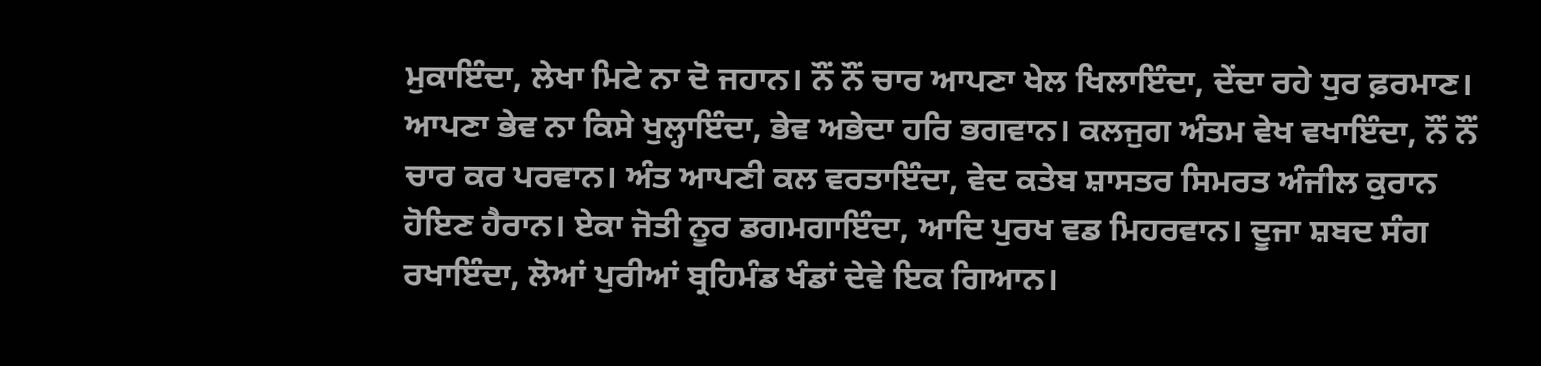ਮੁਕਾਇੰਦਾ, ਲੇਖਾ ਮਿਟੇ ਨਾ ਦੋ ਜਹਾਨ। ਨੌਂ ਨੌਂ ਚਾਰ ਆਪਣਾ ਖੇਲ ਖਿਲਾਇੰਦਾ, ਦੇਂਦਾ ਰਹੇ ਧੁਰ ਫ਼ਰਮਾਣ। ਆਪਣਾ ਭੇਵ ਨਾ ਕਿਸੇ ਖੁਲ੍ਹਾਇੰਦਾ, ਭੇਵ ਅਭੇਦਾ ਹਰਿ ਭਗਵਾਨ। ਕਲਜੁਗ ਅੰਤਮ ਵੇਖ ਵਖਾਇੰਦਾ, ਨੌਂ ਨੌਂ ਚਾਰ ਕਰ ਪਰਵਾਨ। ਅੰਤ ਆਪਣੀ ਕਲ ਵਰਤਾਇੰਦਾ, ਵੇਦ ਕਤੇਬ ਸ਼ਾਸਤਰ ਸਿਮਰਤ ਅੰਜੀਲ ਕੁਰਾਨ ਹੋਇਣ ਹੈਰਾਨ। ਏਕਾ ਜੋਤੀ ਨੂਰ ਡਗਮਗਾਇੰਦਾ, ਆਦਿ ਪੁਰਖ ਵਡ ਮਿਹਰਵਾਨ। ਦੂਜਾ ਸ਼ਬਦ ਸੰਗ ਰਖਾਇੰਦਾ, ਲੋਆਂ ਪੁਰੀਆਂ ਬ੍ਰਹਿਮੰਡ ਖੰਡਾਂ ਦੇਵੇ ਇਕ ਗਿਆਨ।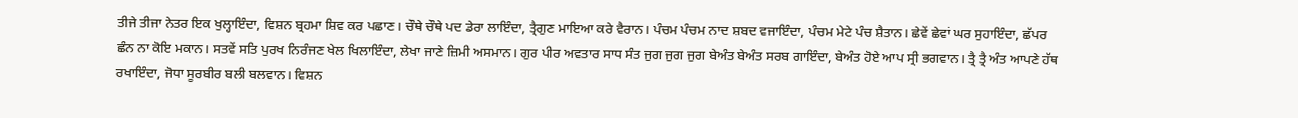ਤੀਜੇ ਤੀਜਾ ਨੇਤਰ ਇਕ ਖੁਲ੍ਹਾਇੰਦਾ, ਵਿਸ਼ਨ ਬ੍ਰਹਮਾ ਸ਼ਿਵ ਕਰ ਪਛਾਣ। ਚੌਥੇ ਚੌਥੇ ਪਦ ਡੇਰਾ ਲਾਇੰਦਾ, ਤ੍ਰੈਗੁਣ ਮਾਇਆ ਕਰੇ ਵੈਰਾਨ। ਪੰਚਮ ਪੰਚਮ ਨਾਦ ਸ਼ਬਦ ਵਜਾਇੰਦਾ, ਪੰਚਮ ਮੇਟੇ ਪੰਚ ਸ਼ੈਤਾਨ। ਛੇਵੇਂ ਛੇਵਾਂ ਘਰ ਸੁਹਾਇੰਦਾ, ਛੱਪਰ ਛੰਨ ਨਾ ਕੋਇ ਮਕਾਨ। ਸਤਵੇਂ ਸਤਿ ਪੁਰਖ ਨਿਰੰਜਣ ਖੇਲ ਖਿਲਾਇੰਦਾ, ਲੇਖਾ ਜਾਣੇ ਜ਼ਿਮੀ ਅਸਮਾਨ। ਗੁਰ ਪੀਰ ਅਵਤਾਰ ਸਾਧ ਸੰਤ ਜੁਗ ਜੁਗ ਜੁਗ ਬੇਅੰਤ ਬੇਅੰਤ ਸਰਬ ਗਾਇੰਦਾ, ਬੇਅੰਤ ਹੋਏ ਆਪ ਸ੍ਰੀ ਭਗਵਾਨ। ਤ੍ਰੈ ਤ੍ਰੈ ਅੰਤ ਆਪਣੇ ਹੱਥ ਰਖਾਇੰਦਾ, ਜੋਧਾ ਸੂਰਬੀਰ ਬਲੀ ਬਲਵਾਨ। ਵਿਸ਼ਨ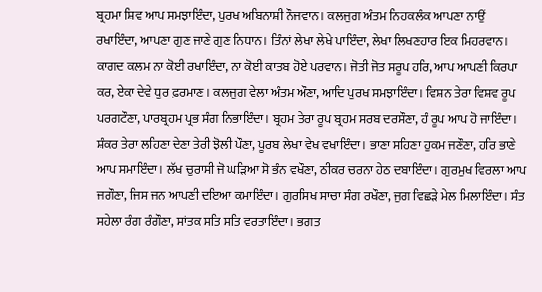ਬ੍ਰਹਮਾ ਸ਼ਿਵ ਆਪ ਸਮਝਾਇੰਦਾ, ਪੁਰਖ ਅਬਿਨਾਸ਼ੀ ਨੌਜਵਾਨ। ਕਲਜੁਗ ਅੰਤਮ ਨਿਹਕਲੰਕ ਆਪਣਾ ਨਾਉਂ ਰਖਾਇੰਦਾ, ਆਪਣਾ ਗੁਣ ਜਾਣੇ ਗੁਣ ਨਿਧਾਨ। ਤਿੰਨਾਂ ਲੇਖਾ ਲੇਖੇ ਪਾਇੰਦਾ, ਲੇਖਾ ਲਿਖਣਹਾਰ ਇਕ ਮਿਹਰਵਾਨ। ਕਾਗਦ ਕਲਮ ਨਾ ਕੋਈ ਰਖਾਇੰਦਾ, ਨਾ ਕੋਈ ਕਾਤਬ ਹੋਏ ਪਰਵਾਨ। ਜੋਤੀ ਜੋਤ ਸਰੂਪ ਹਰਿ, ਆਪ ਆਪਣੀ ਕਿਰਪਾ ਕਰ, ਏਕਾ ਦੇਵੇ ਧੁਰ ਫ਼ਰਮਾਣ। ਕਲਜੁਗ ਵੇਲਾ ਅੰਤਮ ਔਣਾ, ਆਦਿ ਪੁਰਖ ਸਮਝਾਇੰਦਾ। ਵਿਸ਼ਨ ਤੇਰਾ ਵਿਸ਼ਵ ਰੂਪ ਪਰਗਟੌਣਾ, ਪਾਰਬ੍ਰਹਮ ਪ੍ਰਭ ਸੰਗ ਨਿਭਾਇੰਦਾ। ਬ੍ਰਹਮ ਤੇਰਾ ਰੂਪ ਬ੍ਰਹਮ ਸਰਬ ਦਰਸੌਣਾ, ਹੰ ਰੂਪ ਆਪ ਹੋ ਜਾਇੰਦਾ। ਸ਼ੰਕਰ ਤੇਰਾ ਲਹਿਣਾ ਦੇਣਾ ਤੇਰੀ ਝੋਲੀ ਪੌਣਾ, ਪੂਰਬ ਲੇਖਾ ਵੇਖ ਵਖਾਇੰਦਾ। ਭਾਣਾ ਸਹਿਣਾ ਹੁਕਮ ਜਣੌਣਾ, ਹਰਿ ਭਾਣੇ ਆਪ ਸਮਾਇੰਦਾ। ਲੱਖ ਚੁਰਾਸੀ ਜੋ ਘੜਿਆ ਸੋ ਭੰਨ ਵਖੌਣਾ, ਠੀਕਰ ਚਰਨਾ ਹੇਠ ਦਬਾਇੰਦਾ। ਗੁਰਮੁਖ ਵਿਰਲਾ ਆਪ ਜਗੌਣਾ, ਜਿਸ ਜਨ ਆਪਣੀ ਦਇਆ ਕਮਾਇੰਦਾ। ਗੁਰਸਿਖ ਸਾਚਾ ਸੰਗ ਰਖੌਣਾ, ਜੁਗ ਵਿਛੜੇ ਮੇਲ ਮਿਲਾਇੰਦਾ। ਸੰਤ ਸਹੇਲਾ ਰੰਗ ਰੰਗੌਣਾ, ਸਾਂਤਕ ਸਤਿ ਸਤਿ ਵਰਤਾਇੰਦਾ। ਭਗਤ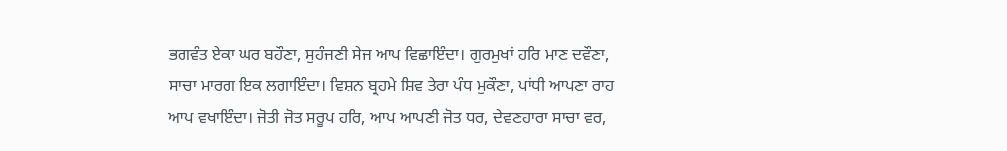ਭਗਵੰਤ ਏਕਾ ਘਰ ਬਹੌਣਾ, ਸੁਹੰਜਣੀ ਸੇਜ ਆਪ ਵਿਛਾਇੰਦਾ। ਗੁਰਮੁਖਾਂ ਹਰਿ ਮਾਣ ਦਵੌਣਾ, ਸਾਚਾ ਮਾਰਗ ਇਕ ਲਗਾਇੰਦਾ। ਵਿਸ਼ਨ ਬ੍ਰਹਮੇ ਸ਼ਿਵ ਤੇਰਾ ਪੰਧ ਮੁਕੌਣਾ, ਪਾਂਧੀ ਆਪਣਾ ਰਾਹ ਆਪ ਵਖਾਇੰਦਾ। ਜੋਤੀ ਜੋਤ ਸਰੂਪ ਹਰਿ, ਆਪ ਆਪਣੀ ਜੋਤ ਧਰ, ਦੇਵਣਹਾਰਾ ਸਾਚਾ ਵਰ,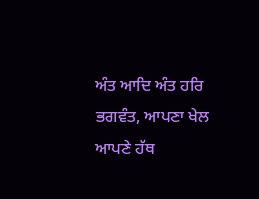ਅੰਤ ਆਦਿ ਅੰਤ ਹਰਿ ਭਗਵੰਤ, ਆਪਣਾ ਖੇਲ ਆਪਣੇ ਹੱਥ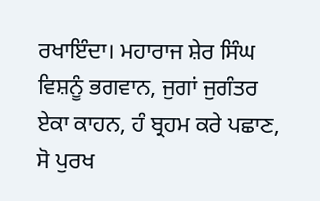ਰਖਾਇੰਦਾ। ਮਹਾਰਾਜ ਸ਼ੇਰ ਸਿੰਘ ਵਿਸ਼ਨੂੰ ਭਗਵਾਨ, ਜੁਗਾਂ ਜੁਗੰਤਰ ਏਕਾ ਕਾਹਨ, ਹੰ ਬ੍ਰਹਮ ਕਰੇ ਪਛਾਣ, ਸੋ ਪੁਰਖ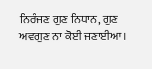ਨਿਰੰਜਣ ਗੁਣ ਨਿਧਾਨ, ਗੁਣ ਅਵਗੁਣ ਨਾ ਕੋਈ ਜਣਾਈਆ।